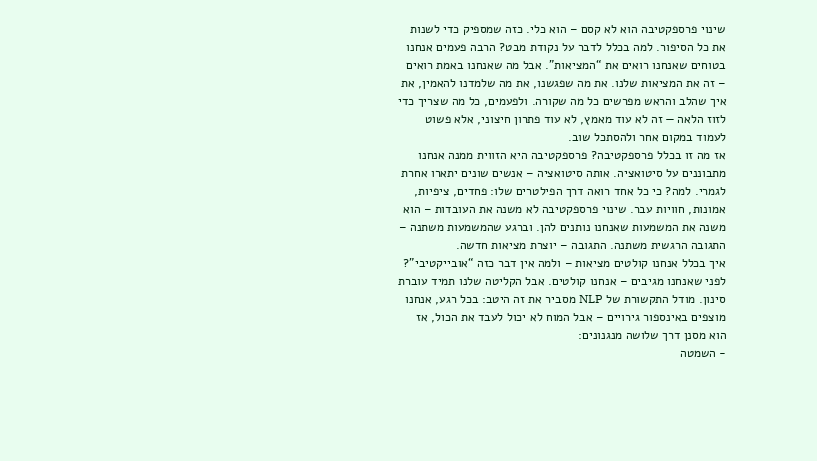שינוי פרספקטיבה הוא לא קסם – הוא כלי. כזה שמספיק כדי לשנות את כל הסיפור. למה בכלל לדבר על נקודת מבט? הרבה פעמים אנחנו בטוחים שאנחנו רואים את “המציאות”. אבל מה שאנחנו באמת רואים – זה את המציאות שלנו. את מה שפגשנו, את מה שלמדנו להאמין, את איך שהלב והראש מפרשים כל מה שקורה. ולפעמים, כל מה שצריך כדי לזוז הלאה — זה לא עוד מאמץ, לא עוד פתרון חיצוני, אלא פשוט לעמוד במקום אחר ולהסתכל שוב.
אז מה זו בכלל פרספקטיבה? פרספקטיבה היא הזווית ממנה אנחנו מתבוננים על סיטואציה. אותה סיטואציה – אנשים שונים יתארו אחרת לגמרי. למה? כי כל אחד רואה דרך הפילטרים שלו: פחדים, ציפיות, אמונות, חוויות עבר. שינוי פרספקטיבה לא משנה את העובדות – הוא משנה את המשמעות שאנחנו נותנים להן. וברגע שהמשמעות משתנה – התגובה הרגשית משתנה. התגובה – יוצרת מציאות חדשה.
איך בכלל אנחנו קולטים מציאות – ולמה אין דבר כזה “אובייקטיבי”?
לפני שאנחנו מגיבים – אנחנו קולטים. אבל הקליטה שלנו תמיד עוברת סינון. מודל התקשורת של NLP מסביר את זה היטב: בכל רגע, אנחנו מוצפים באינספור גירויים – אבל המוח לא יכול לעבד את הכול, אז הוא מסנן דרך שלושה מנגנונים:
- השמטה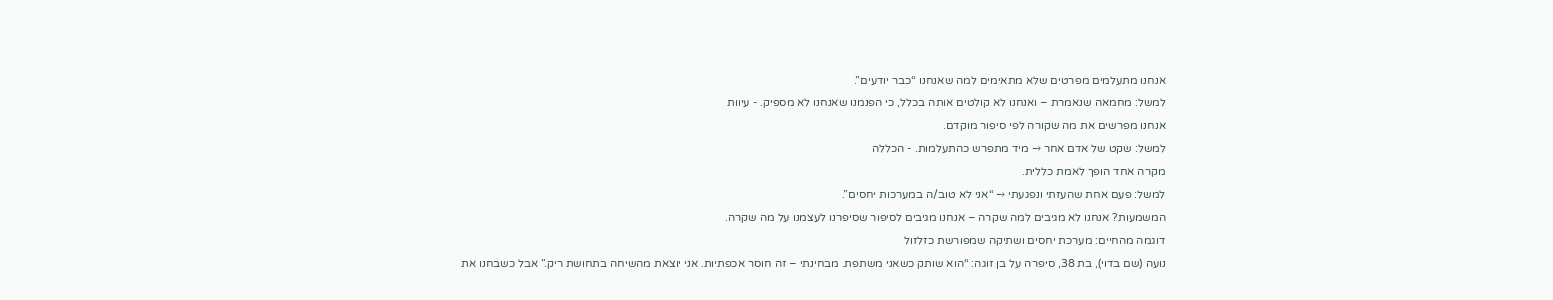אנחנו מתעלמים מפרטים שלא מתאימים למה שאנחנו “כבר יודעים”.
למשל: מחמאה שנאמרת – ואנחנו לא קולטים אותה בכלל, כי הפנמנו שאנחנו לא מספיק. - עיוות
אנחנו מפרשים את מה שקורה לפי סיפור מוקדם.
למשל: שקט של אדם אחר → מיד מתפרש כהתעלמות. - הכללה
מקרה אחד הופך לאמת כללית.
למשל: פעם אחת שהעזתי ונפגעתי → “אני לא טוב/ה במערכות יחסים”.
המשמעות? אנחנו לא מגיבים למה שקרה – אנחנו מגיבים לסיפור שסיפרנו לעצמנו על מה שקרה.
דוגמה מהחיים: מערכת יחסים ושתיקה שמפורשת כזלזול
נועה (שם בדוי), בת 38, סיפרה על בן זוגה: “הוא שותק כשאני משתפת. מבחינתי – זה חוסר אכפתיות. אני יוצאת מהשיחה בתחושת ריק.” אבל כשבחנו את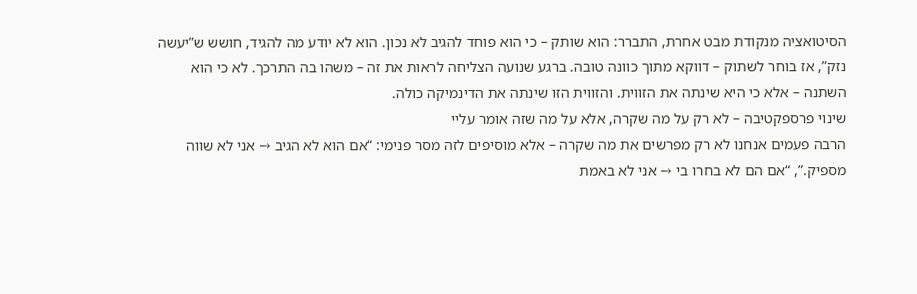הסיטואציה מנקודת מבט אחרת, התברר: הוא שותק – כי הוא פוחד להגיב לא נכון. הוא לא יודע מה להגיד, חושש ש”יעשה נזק”, אז בוחר לשתוק – דווקא מתוך כוונה טובה. ברגע שנועה הצליחה לראות את זה – משהו בה התרכך. לא כי הוא השתנה – אלא כי היא שינתה את הזווית. והזווית הזו שינתה את הדינמיקה כולה.
שינוי פרספקטיבה – לא רק על מה שקרה, אלא על מה שזה אומר עליי
הרבה פעמים אנחנו לא רק מפרשים את מה שקרה – אלא מוסיפים לזה מסר פנימי: “אם הוא לא הגיב → אני לא שווה מספיק.”, “אם הם לא בחרו בי → אני לא באמת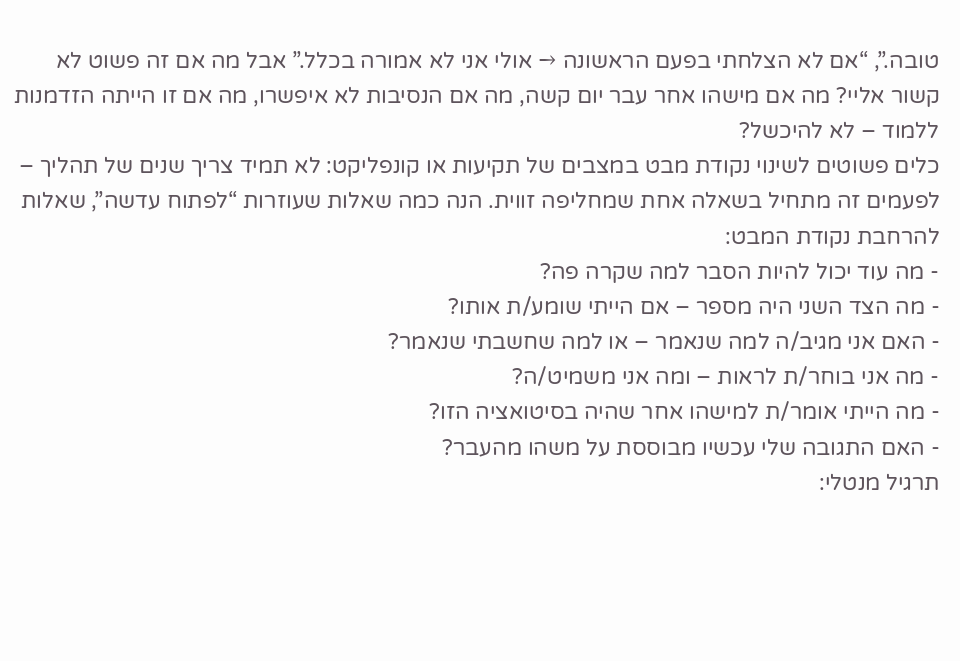טובה.”, “אם לא הצלחתי בפעם הראשונה → אולי אני לא אמורה בכלל.” אבל מה אם זה פשוט לא קשור אליי? מה אם מישהו אחר עבר יום קשה, מה אם הנסיבות לא איפשרו, מה אם זו הייתה הזדמנות ללמוד – לא להיכשל?
כלים פשוטים לשינוי נקודת מבט במצבים של תקיעות או קונפליקט: לא תמיד צריך שנים של תהליך – לפעמים זה מתחיל בשאלה אחת שמחליפה זווית. הנה כמה שאלות שעוזרות “לפתוח עדשה”, שאלות להרחבת נקודת המבט:
- מה עוד יכול להיות הסבר למה שקרה פה?
- מה הצד השני היה מספר – אם הייתי שומע/ת אותו?
- האם אני מגיב/ה למה שנאמר – או למה שחשבתי שנאמר?
- מה אני בוחר/ת לראות – ומה אני משמיט/ה?
- מה הייתי אומר/ת למישהו אחר שהיה בסיטואציה הזו?
- האם התגובה שלי עכשיו מבוססת על משהו מהעבר?
תרגיל מנטלי: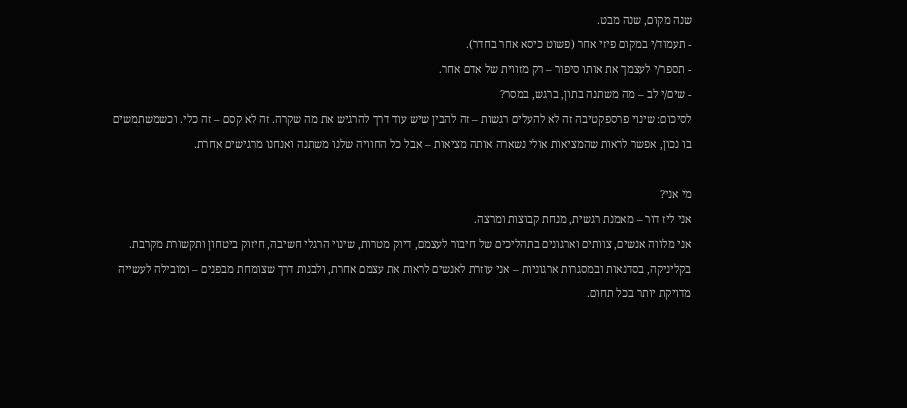שנה מקום, שנה מבט.
- תעמוד/י במקום פיזי אחר (פשוט כיסא אחר בחדר).
- תספר/י לעצמך את אותו סיפור – רק מזווית של אדם אחר.
- שים/י לב – מה משתנה בתון, ברגש, במסר?
לסיכום: שינוי פרספקטיבה זה לא להעלים רגשות – זה להבין שיש עוד דרך להרגיש את מה שקרה. זה לא קסם – זה כלי. וכשמשתמשים בו נכון, אפשר לראות שהמציאות אולי נשארה אותה מציאות – אבל כל החוויה שלנו משתנה ואנחנו מרגישים אחרת.

מי אני?
אני ליז דור – מאמנת רגשית, מנחת קבוצות ומרצה.
אני מלווה אנשים, צוותים וארגונים בתהליכים של חיבור לעצמם, דיוק מטרות, שינוי הרגלי חשיבה, חיזוק ביטחון ותקשורת מקרבת. בקליניקה, בסדנאות ובמסגרות ארגוניות – אני עוזרת לאנשים לראות את עצמם אחרת, ולבנות דרך שצומחת מבפנים – ומובילה לעשייה מדויקת יותר בכל תחום.